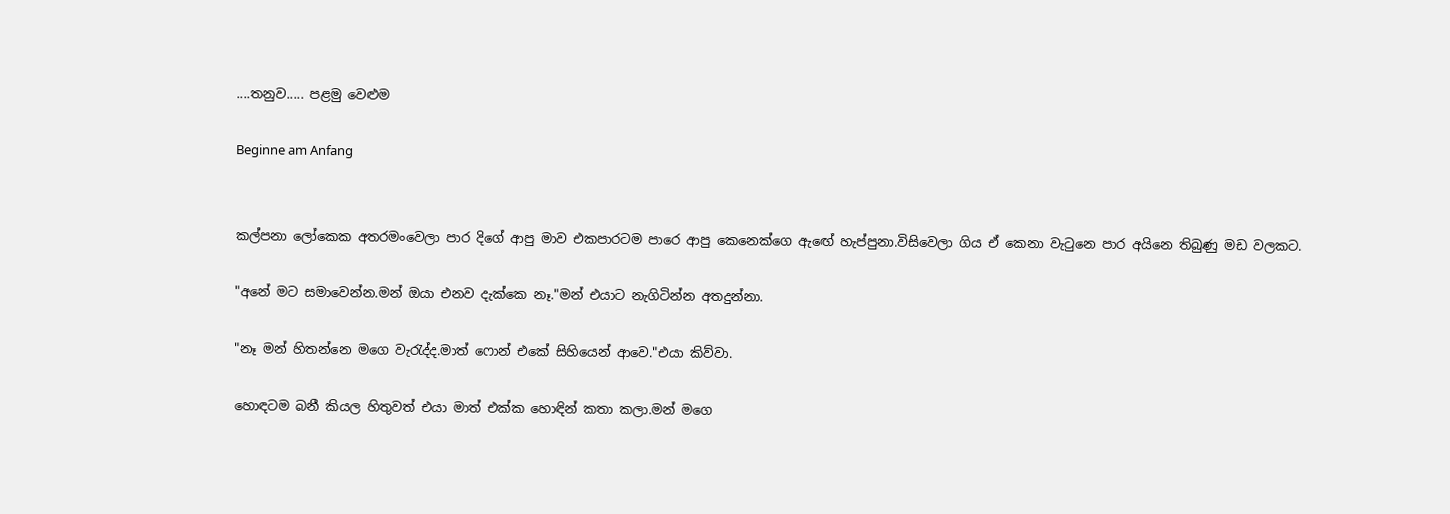....තනුව..... පළමු වෙළුම

Beginne am Anfang


කල්පනා ලෝකෙක අතරමංවෙලා පාර දිගේ ආපු මාව එකපාරටම පාරෙ ආපු කෙනෙක්ගෙ ඇඟේ හැප්පුනා.විසිවෙලා ගිය ඒ කෙනා වැටුනෙ පාර අයිනෙ තිබුණු මඩ වලකට.

"අනේ මට සමාවෙන්න.මන් ඔයා එනව දැක්කෙ නෑ."මන් එයාට නැගිටින්න අතදුන්නා.

"නෑ මන් හිතන්නෙ මගෙ වැරැද්ද.මාත් ෆොන් එකේ සිහියෙන් ආවෙ."එයා කිව්වා.

හොඳටම බනී කියල හිතුවත් එයා මාත් එක්ක හොඳින් කතා කලා.මන් මගෙ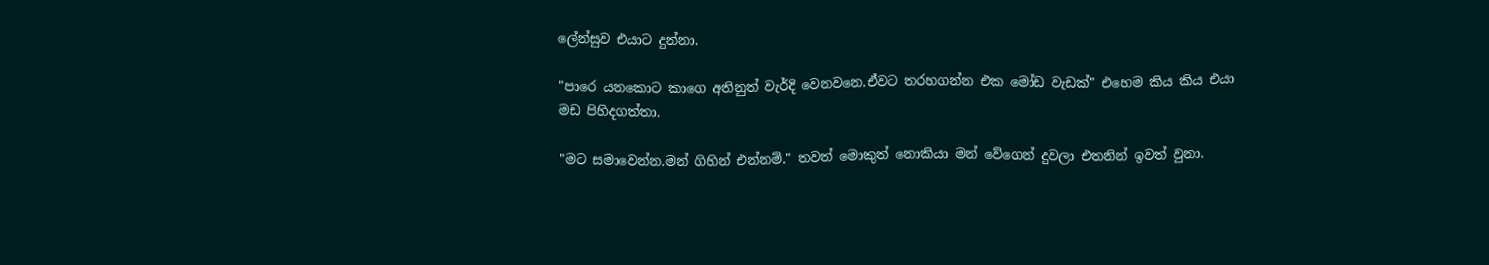ලේන්සුව එයාට දුන්නා.

"පාරෙ යනකොට කාගෙ අතිනුත් වැර්දි වෙනවනෙ.ඒවට තරහගන්න එක මෝඩ වැඩක්" එහෙම කිය කිය එයා මඩ පිහිදගත්තා.

"මට සමාවෙන්න.මන් ගිහින් එන්නම්." තවත් මොකුත් නොකියා මන් වේගෙන් දුවලා එතනින් ඉවත් වුනා.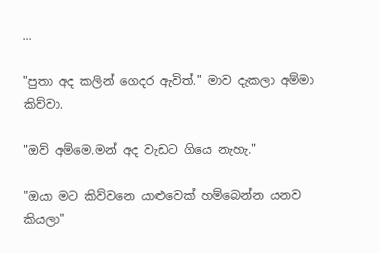...

"පුතා අද කලින් ගෙදර ඇවිත්." මාව දැකලා අම්මා කිව්වා.

"ඔව් අම්මෙ.මන් අද වැඩට ගියෙ නැහැ."

"ඔයා මට කිව්වනෙ යාළුවෙක් හම්බෙන්න යනව කියලා"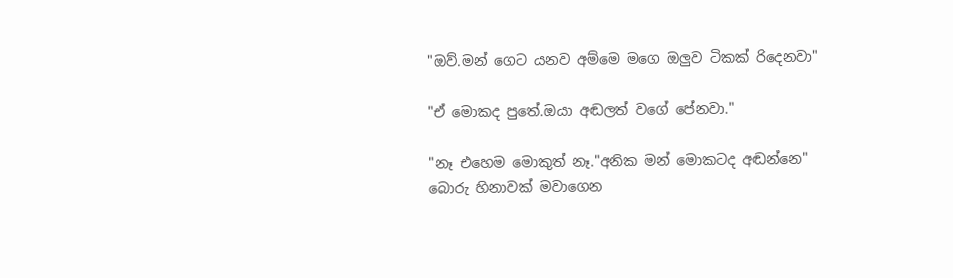"ඔව්.මන් ගෙට යනව අම්මෙ මගෙ ඔලුව ටිකක් රිදෙනවා"

"ඒ මොකද පුතේ.ඔයා අඬලත් වගේ පේනවා."

"නෑ එහෙම මොකුත් නෑ."අනික මන් මොකටද අඬන්නෙ"
බොරු හිනාවක් මවාගෙන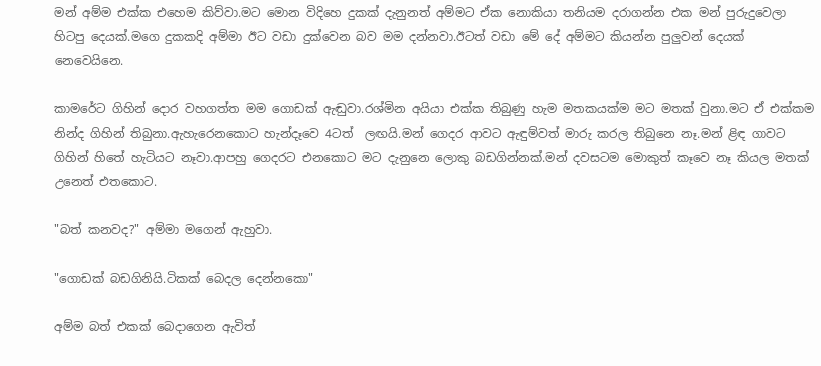මන් අම්ම එක්ක එහෙම කිව්වා.මට මොන විදිහෙ දුකක් දැනුනත් අම්මට ඒක නොකියා තනියම දරාගන්න එක මන් පුරුදුවෙලා හිටපු දෙයක්.මගෙ දුකකදි අම්මා ඊට වඩා දුක්වෙන බව මම දන්නවා.ඊටත් වඩා මේ දේ අම්මට කියන්න පුලුවන් දෙයක් නෙවෙයිනෙ.

කාමරේට ගිහින් දොර වහගත්ත මම ගොඩක් ඇඬුවා.රශ්මින අයියා එක්ක තිබුණු හැම මතකයක්ම මට මතක් වුනා.මට ඒ එක්කම නින්ද ගිහින් තිබුනා.ඇහැරෙනකොට හැන්දෑවෙ 4ටත්  ලඟයි.මන් ගෙදර ආවට ඇඳුම්වත් මාරු කරල තිබුනෙ නෑ.මන් ළිඳ ගාවට ගිහින් හිතේ හැටියට නෑවා.ආපහු ගෙදරට එනකොට මට දැනුනෙ ලොකු බඩගින්නක්.මන් දවසටම මොකුත් කෑවෙ නෑ කියල මතක් උනෙත් එතකොට.

"බත් කනවද?" අම්මා මගෙන් ඇහුවා.

"ගොඩක් බඩගිනියි.ටිකක් බෙදල දෙන්නකො"

අම්ම බත් එකක් බෙදාගෙන ඇවිත්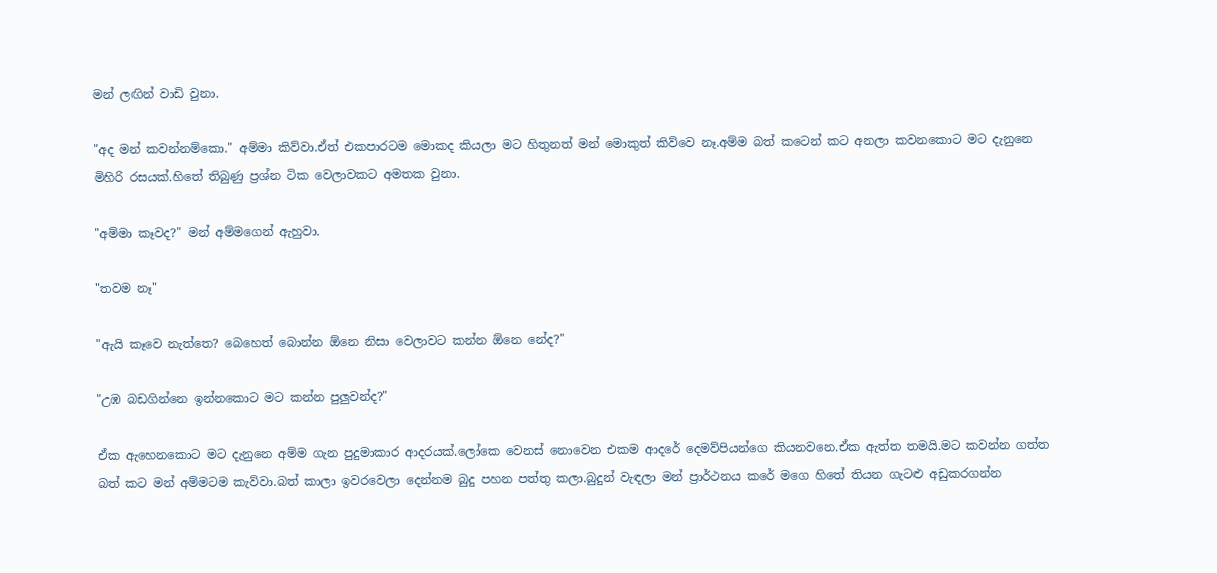මන් ලඟින් වාඩි වුනා.

"අද මන් කවන්නම්කො." අම්මා කිව්වා.ඒත් එකපාරටම මොකද කියලා මට හිතුනත් මන් මොකුත් කිව්වෙ නෑ.අම්ම බත් කටෙන් කට අනලා කවනකොට මට දැනුනෙ මිහිරි රසයක්.හිතේ තිබුණු ප්‍රශ්න ටික වෙලාවකට අමතක වුනා.

"අම්මා කෑවද?" මන් අම්මගෙන් ඇහුවා.

"තවම නෑ"

"ඇයි කෑවෙ නැත්තෙ? බෙහෙත් බොන්න ඕනෙ නිසා වෙලාවට කන්න ඕනෙ නේද?"

"උඹ බඩගින්නෙ ඉන්නකොට මට කන්න පුලුවන්ද?"

ඒක ඇහෙනකොට මට දැනුනෙ අම්ම ගැන පුදුමාකාර ආදරයක්.ලෝකෙ වෙනස් නොවෙන එකම ආදරේ දෙමව්පියන්ගෙ කියනවනෙ.ඒක ඇත්ත තමයි.මට කවන්න ගත්ත බත් කට මන් අම්මටම කැව්වා.බත් කාලා ඉවරවෙලා දෙන්නම බුදු පහන පත්තු කලා.බුදුන් වැඳලා මන් ප්‍රාර්ථනය කරේ මගෙ හිතේ තියන ගැටළු අඩුකරගන්න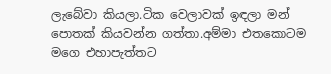ලැබේවා කියලා.ටික වෙලාවක් ඉඳලා මන් පොතක් කියවන්න ගත්තා.අම්මා එතකොටම මගෙ එහාපැත්තට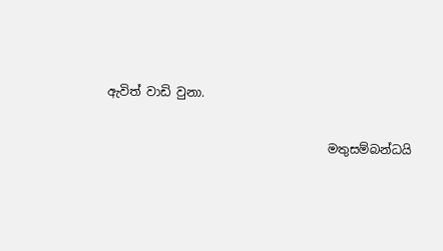ඇවිත් වාඩි වුනා.

                                     මතුසම්බන්ධයි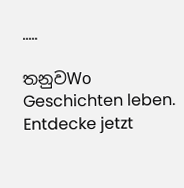.....

තනුවWo Geschichten leben. Entdecke jetzt